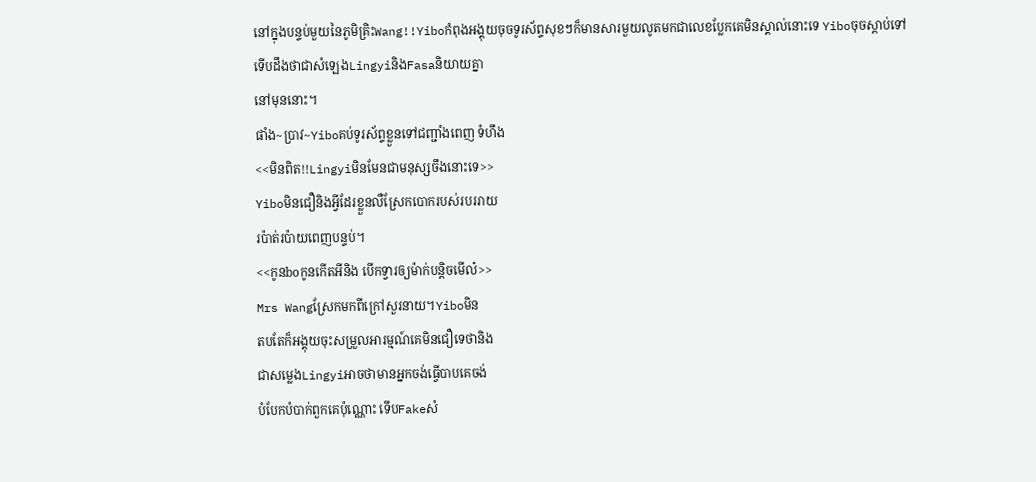នៅក្នុងបន្ទប់មួយនៃភូមិគ្រិះWang!!Yiboកំពុងអង្គុយចុចទូរស័ព្ទសុខៗក៏មានសារមួយលូតមកជាលេខប្លែកគេមិនស្គាល់នោះទេ Yiboចុចស្តាប់ទៅ
ទើបដឹងថាជាសំឡេងLingyiនិងFasaនិយាយគ្នា
នៅមុននោះ។
ផាំង~ប្រាវ~Yiboគប់ទូរស័ព្ទខ្លួនទៅជញ្ជាំងពេញ ទំហឹង
<<មិនពិត!!Lingyiមិនមែនជាមនុស្សចឹងនោះទេ>>
Yiboមិនជឿនិងអ្វីដែរខ្លួនលឺស្រែកបោករបស់របររាយ
រប៉ាត់រប៉ាយពេញបន្ទប់។
<<កូនboកូនកើតអីនិង បើកទ្វារឲ្យម៉ាក់បន្តិចមើល៎>>
Mrs Wangស្រែកមកពីក្រៅសួរនាយ។Yiboមិន
តបតែក៏អង្គុយចុះសម្រួលអារម្មណ៍គេមិនជឿទេថានិង
ជាសម្លេងLingyiអាចថាមានអ្នកចង់ធ្វើបាបគេចង់
បំបែកបំបាក់ពួកគេប៉ុណ្ណោះ ទើបFakeសំ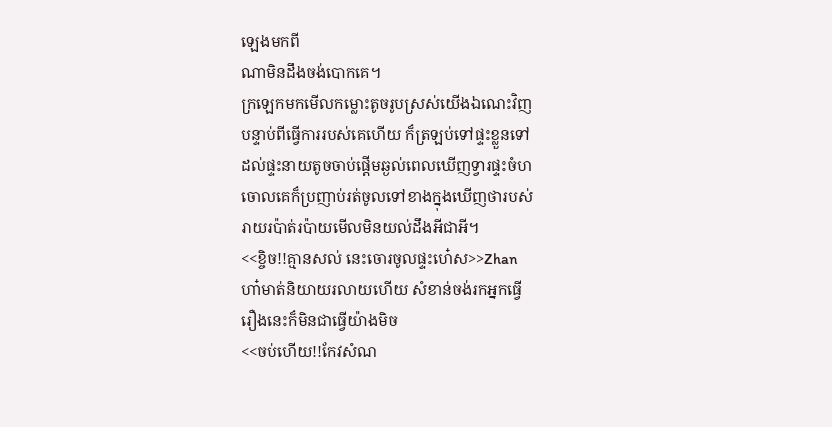ឡេងមកពី
ណាមិនដឹងចង់បោកគេ។
ក្រឡេកមកមើលកម្លោះតូចរូបស្រស់យើងឯណេះវិញ
បន្ទាប់ពីធ្វើការរបស់គេហើយ ក៏ត្រឡប់ទៅផ្ទះខ្លួនទៅ
ដល់ផ្ទះនាយតូចចាប់ផ្តើមឆ្ងល់ពេលឃើញទ្វារផ្ទះចំហ
ចោលគេក៏ប្រញាប់រត់ចូលទៅខាងក្នុងឃើញថារបស់
រាយរប៉ាត់រប៉ាយមើលមិនយល់ដឹងអីជាអី។
<<ខ្ចិច!!គ្មានសល់ នេះចោរចូលផ្ទះហេ៎ស>>Zhan
ហា៎មាត់និយាយរលាយហើយ សំខាន់ចង់រកអ្នកធ្វើ
រឿងនេះក៏មិនជាធ្វើយ៉ាងមិច
<<ចប់ហើយ!!កែវសំណ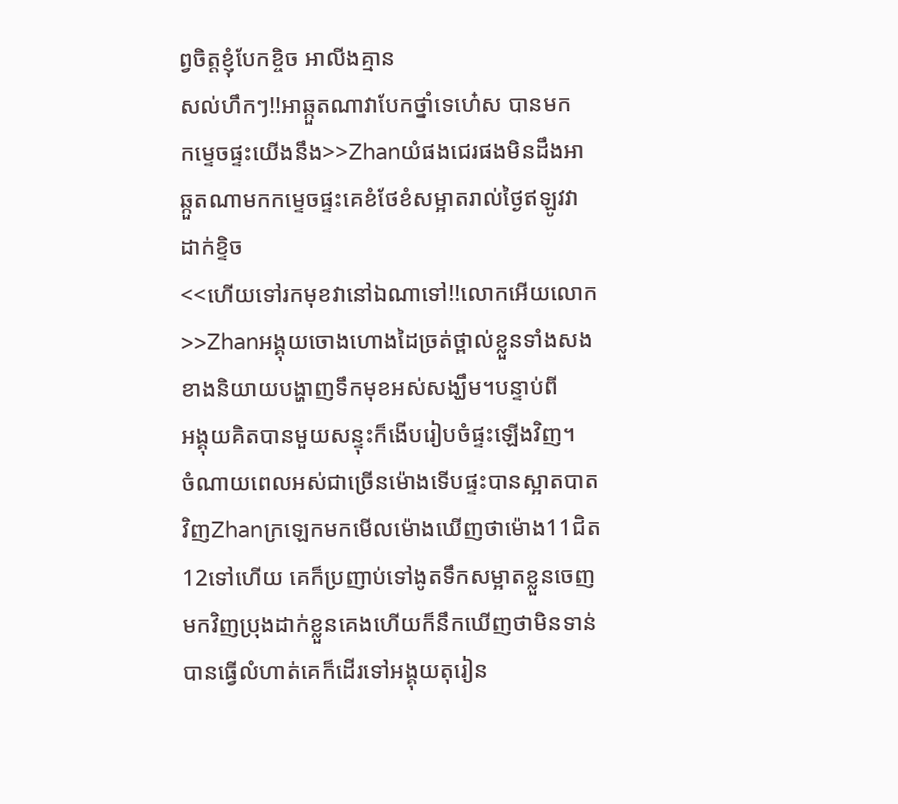ព្វចិត្តខ្ញុំបែកខ្ចិច អាលីងគ្មាន
សល់ហឹកៗ!!អាឆ្កួតណាវាបែកថ្នាំទេហេ៎ស បានមក
កម្ទេចផ្ទះយើងនឹង>>Zhanយំផងជេរផងមិនដឹងអា
ឆ្កួតណាមកកម្ទេចផ្ទះគេខំថែខំសម្អាតរាល់ថ្ងៃឥឡូវវា
ដាក់ខ្ទិច
<<ហើយទៅរកមុខវានៅឯណាទៅ!!លោកអើយលោក
>>Zhanអង្គុយចោងហោងដៃច្រត់ថ្ពាល់ខ្លួនទាំងសង
ខាងនិយាយបង្ហាញទឹកមុខអស់សង្ឃឹម។បន្ទាប់ពី
អង្គុយគិតបានមួយសន្ទុះក៏ងើបរៀបចំផ្ទះឡើងវិញ។
ចំណាយពេលអស់ជាច្រើនម៉ោងទើបផ្ទះបានស្អាតបាត
វិញZhanក្រឡេកមកមើលម៉ោងឃើញថាម៉ោង11ជិត
12ទៅហើយ គេក៏ប្រញាប់ទៅងូតទឹកសម្អាតខ្លួនចេញ
មកវិញប្រុងដាក់ខ្លួនគេងហើយក៏នឹកឃើញថាមិនទាន់
បានធ្វើលំហាត់គេក៏ដើរទៅអង្គុយតុរៀន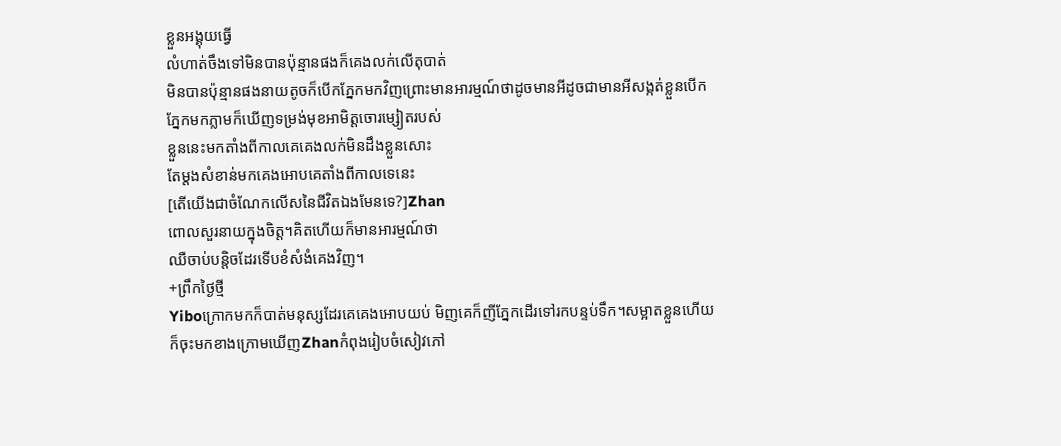ខ្លួនអង្គុយធ្វើ
លំហាត់ចឹងទៅមិនបានប៉ុន្មានផងក៏គេងលក់លើតុបាត់
មិនបានប៉ុន្មានផងនាយតូចក៏បើកភ្នែកមកវិញព្រោះមានអារម្មណ៍ថាដូចមានអីដូចជាមានអីសង្កត់ខ្លួនបើក
ភ្នែកមកភ្លាមក៏ឃើញទម្រង់មុខអាមិត្តចោរម្សៀតរបស់
ខ្លួននេះមកតាំងពីកាលគេគេងលក់មិនដឹងខ្លួនសោះ
តែម្តងសំខាន់មកគេងអោបគេតាំងពីកាលទេនេះ
[តើយើងជាចំណែកលើសនៃជីវិតឯងមែនទេ?]Zhan
ពោលសួរនាយក្នុងចិត្ត។គិតហើយក៏មានអារម្មណ៍ថា
ឈឺចាប់បន្តិចដែរទើបខំសំងំគេងវិញ។
+ព្រឹកថ្ងៃថ្មី
Yiboក្រោកមកក៏បាត់មនុស្សដែរគេគេងអោបយប់ មិញគេក៏ញីភ្នែកដើរទៅរកបន្ទប់ទឹក។សម្អាតខ្លួនហើយ
ក៏ចុះមកខាងក្រោមឃើញZhanកំពុងរៀបចំសៀវភៅ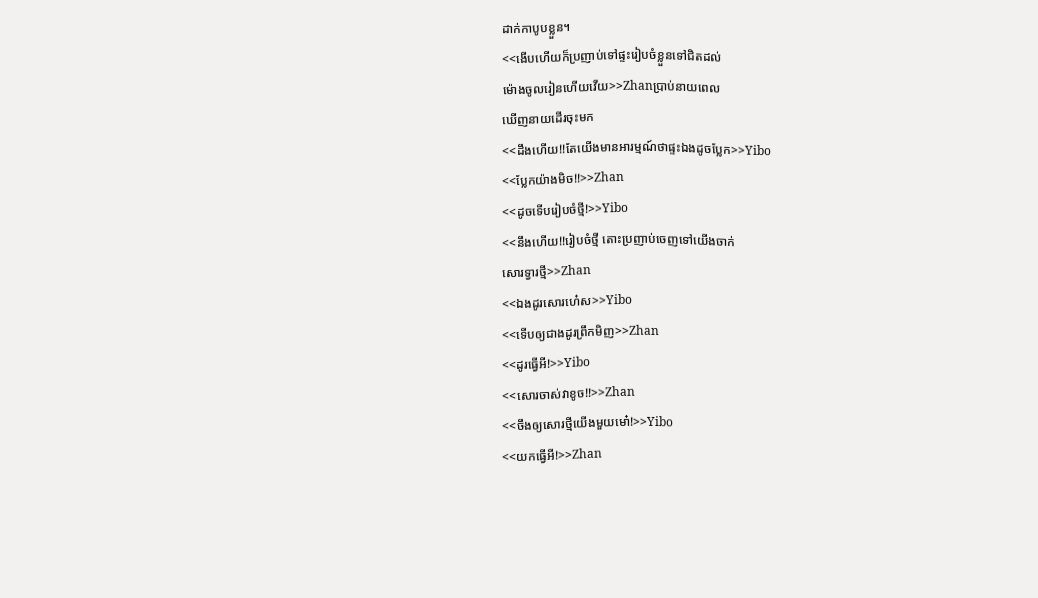ដាក់កាបូបខ្លួន។
<<ងើបហើយក៏ប្រញាប់ទៅផ្ទះរៀបចំខ្លួនទៅជិតដល់
ម៉ោងចូលរៀនហើយវើយ>>Zhanប្រាប់នាយពេល
ឃើញនាយដើរចុះមក
<<ដឹងហើយ!!តែយើងមានអារម្មណ៍ថាផ្ទះឯងដូចប្លែក>>Yibo
<<ប្លែកយ៉ាងមិច!!>>Zhan
<<ដូចទើបរៀបចំថ្មី!>>Yibo
<<នឹងហើយ!!រៀបចំថ្មី តោះប្រញាប់ចេញទៅយើងចាក់
សោរទ្វារថ្មី>>Zhan
<<ឯងដូរសោរហេ៎ស>>Yibo
<<ទើបឲ្យជាងដូរព្រឹកមិញ>>Zhan
<<ដូរធ្វើអី!>>Yibo
<<សោរចាស់វាខូច!!>>Zhan
<<ចឹងឲ្យសោរថ្មីយើងមួយមោ៎!>>Yibo
<<យកធ្វើអី!>>Zhan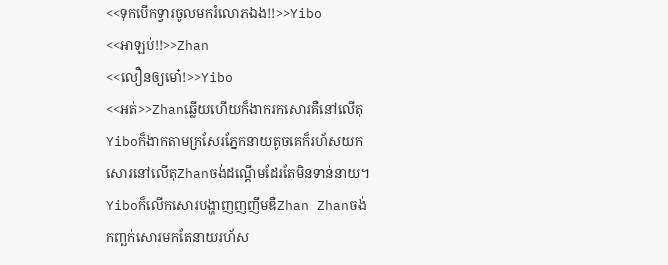<<ទុកបើកទ្វារចូលមករំលោភឯង!!>>Yibo
<<អាឡប់!!>>Zhan
<<លឿនឲ្យមោ៎!>>Yibo
<<អត់>>Zhanឆ្លើយហើយក៏ងាករកសោរគឺនៅលើតុ
Yiboក៏ងាកតាមក្រសែរភ្នែកនាយតូចគេក៏រហ័សយក
សោរនៅលើតុZhanចង់ដណ្តើមដែរតែមិនទាន់នាយ។
Yiboក៏លើកសោរបង្ហាញញញឹមឌឺZhan Zhanចង់
កញ្ឆក់សោរមកតែនាយរហ័ស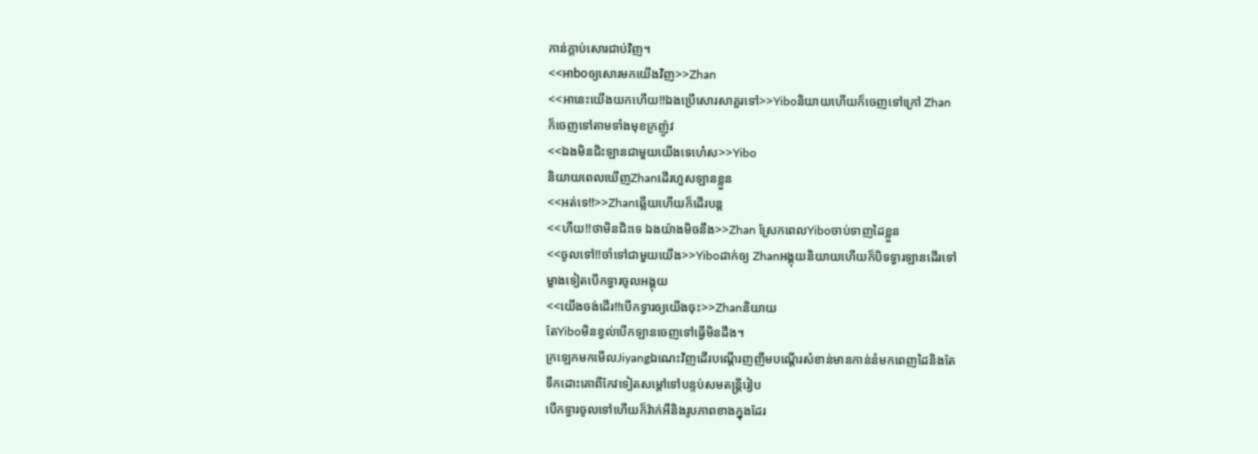កាន់ក្តាប់សោរជាប់វិញ។
<<អាboឲ្យសោរមកយើងវិញ>>Zhan
<<អានេះយើងយកហើយ!!ឯងប្រើសោរសាគួរទៅ>>Yiboនិយាយហើយក៏ចេញទៅក្រៅ Zhan
ក៏ចេញទៅតាមទាំងមុខក្រញ៉ូវ
<<ឯងមិនជិះឡានជាមួយយើងទេហេ៎ស>>Yibo
និយាយពេលឃើញZhanដើរហួសឡានខ្លួន
<<អត់ទេ!!>>Zhanឆ្លើយហើយក៏ដើរបន្ត
<<ហឺយ!!ថាមិនជិះទេ ឯងយ៉ាងមិចនឹង>>Zhan ស្រែកពេលYiboចាប់ទាញដៃខ្លួន
<<ចូលទៅ!!ចាំទៅជាមួយយើង>>Yiboដាក់ឲ្យ Zhanអង្គុយនិយាយហើយក៏បិទទ្វារឡានដើរទៅ
ម្ខាងទៀតបើកទ្វារចូលអង្គុយ
<<យើងចង់ដើរ!!បើកទ្វារឲ្យយើងចុះ>>Zhanនិយាយ
តែYiboមិនខ្វល់បើកឡានចេញទៅធ្វើមិនដឹង។
ក្រឡេកមកមើលJiyangឯណេះវិញដើរបណ្តើរញញឹមបណ្តើរសំខាន់មានកាន់នំមកពេញដៃនិងតែ
ទឹកដោះគោពីកែវទៀតសម្តៅទៅបន្ទប់សមតន្ត្រីរៀប
បើកទ្វារចូលទៅហើយក៏វ៉ាក់អឺនិងរូបភាពខាងក្នុងដែរ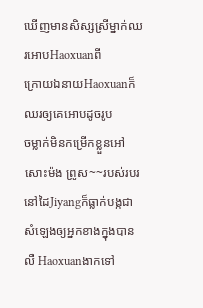ឃើញមានសិស្សស្រីម្នាក់ឈរអោបHaoxuanពី
ក្រោយឯនាយHaoxuanក៏ឈរឲ្យគេអោបដូចរូប
ចម្លាក់មិនកម្រើកខ្លួនអៅសោះម៉ង ព្រូស~~របស់របរ
នៅដៃJiyangក៏ធ្លាក់បង្កជាសំឡេងឲ្យអ្នកខាងក្នុងបាន
លឺ Haoxuanងាកទៅ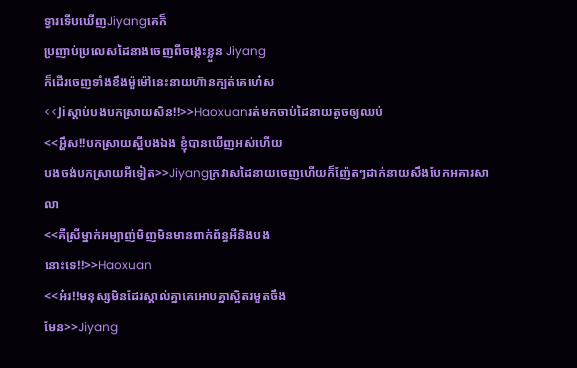ទ្វារទើបឃើញJiyangគេក៏
ប្រញាប់ប្រលេសដៃនាងចេញពីចង្កេះខ្លួន Jiyang
ក៏ដើរចេញទាំងខឹងម៉ួម៉ៅនេះនាយហ៊ានក្បត់គេហេ៎ស
<<Jiស្តាប់បងបកស្រាយសិន!!>>Haoxuanរត់មកចាប់ដៃនាយតូចឲ្យឈប់
<<អ្ហឹស!!បកស្រាយស្អីបងឯង ខ្ញុំបានឃើញអស់ហើយ
បងចង់បកស្រាយអីទៀត>>Jiyangក្រវាសដៃនាយចេញហើយក៏ញ៉ែតៗដាក់នាយសឹងបែកអគារសាលា
<<គឺស្រីម្នាក់អម្បាញ់មិញមិនមានពាក់ព័ន្ធអីនិងបង
នោះទេ!!>>Haoxuan
<<អ៎រ!!មនុស្សមិនដែរស្គាល់គ្នាគេអោបគ្នាស្អិតរមួតចឹង
មែន>>Jiyang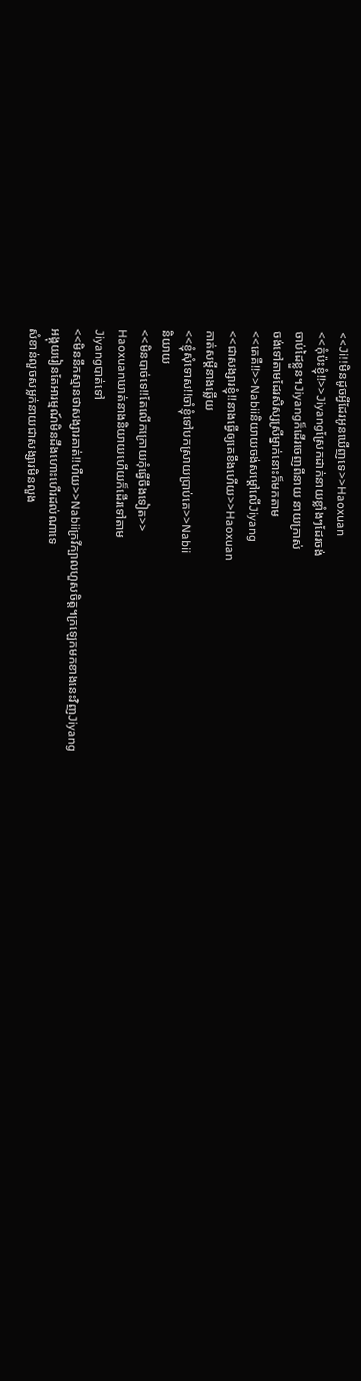<<Ji!!មិនដូចអ្វីដែរអូនឃើញទេ>>Haoxuan
<<កុំប៉ះខ្ញុំ!!>>Jiyangស្រែកដាក់នាយខ្លាំងៗដែរចង់
ចាប់ដៃខ្លួន។Jiyangក៏ដើរចេញពីនាយ នាយក្រាស់
ចង់ទៅតាមដែរសិស្សស្រីម្នាក់នោះក៏មកតាម
<<គេគឺ!!>>Nabiiនិយាយចង់សម្តៅលើJiyang
<<ជាសង្សារខ្ញុំ!!នាងធ្វើឲ្យគេខឹងហើយ>>Haoxuan
កាត់សម្តីនាងឆ្លើយ
<<ខ្ញុំសុំទោស!!ចាំខ្ញុំទៅបកស្រាយប្រាប់គេ>>Nabii
និយាយ
<<មិនបាច់ទេ!!តែលើកក្រោយកុំធ្វើចឹងទៀត>>
Haoxuanឃាត់នាងនិយាយហើយក៏ដើរទៅតាម
Jiyangបាត់ទៅ
<<មិននឹកស្មានថាសង្សារគាត់!!ហឺយ>>Nabiiក្រវីក្បាលហួសចិត្ត។ក្រឡេកមកខាងនេះវិញJiyang
អង្គុយរៀនតែអារម្មណ៍មិនដឹងហោះហើរដល់ណាទេ
សំខាន់លួចសម្លក់នាយជាសង្សារមិនលួង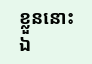ខ្លួននោះ
ឯ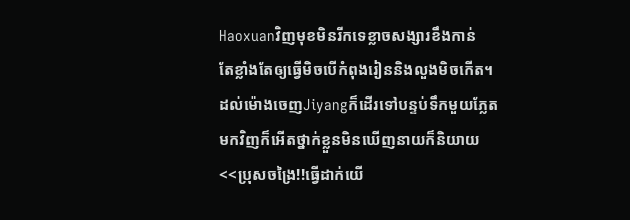Haoxuanវិញមុខមិនរីកទេខ្លាចសង្សារខឹងកាន់
តែខ្លាំងតែឲ្យធ្វើមិចបើកំពុងរៀននិងលួងមិចកើត។
ដល់ម៉ោងចេញJiyangក៏ដើរទៅបន្ទប់ទឹកមួយភ្លែត
មកវិញក៏អើតថ្នាក់ខ្លួនមិនឃើញនាយក៏និយាយ
<<ប្រុសចង្រៃ!!ធ្វើដាក់យើ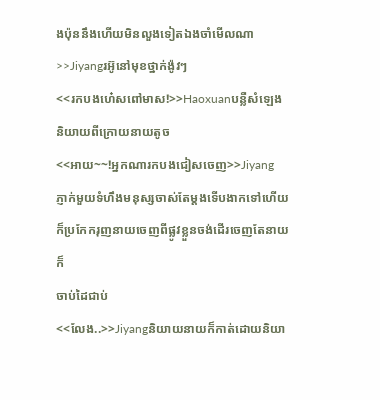ងប៉ុននឹងហើយមិនលួងទៀតឯងចាំមើលណា>>Jiyangរអ៊ូនៅមុខថ្នាក់ង៉ូវៗ
<<រកបងហេ៎សពៅមាស!>>Haoxuanបន្លឺសំឡេង
និយាយពីក្រោយនាយតូច
<<អាយ~~!អ្នកណារកបងជៀសចេញ>>Jiyang
ភ្ញាក់មួយទំហឹងមនុស្សចាស់តែម្តងទើបងាកទៅហើយ
ក៏ប្រកែករុញនាយចេញពីផ្លូវខ្លួនចង់ដើរចេញតែនាយក៏
ចាប់ដៃជាប់
<<លែង..>>Jiyangនិយាយនាយក៏កាត់ដោយនិយា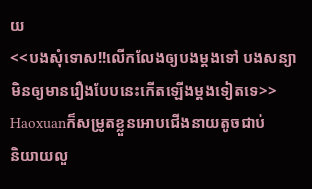យ
<<បងសុំទោស!!លើកលែងឲ្យបងម្តងទៅ បងសន្យា
មិនឲ្យមានរឿងបែបនេះកើតឡើងម្តងទៀតទេ>>
Haoxuanក៏សម្រូតខ្លួនអោបជើងនាយតូចជាប់
និយាយលួ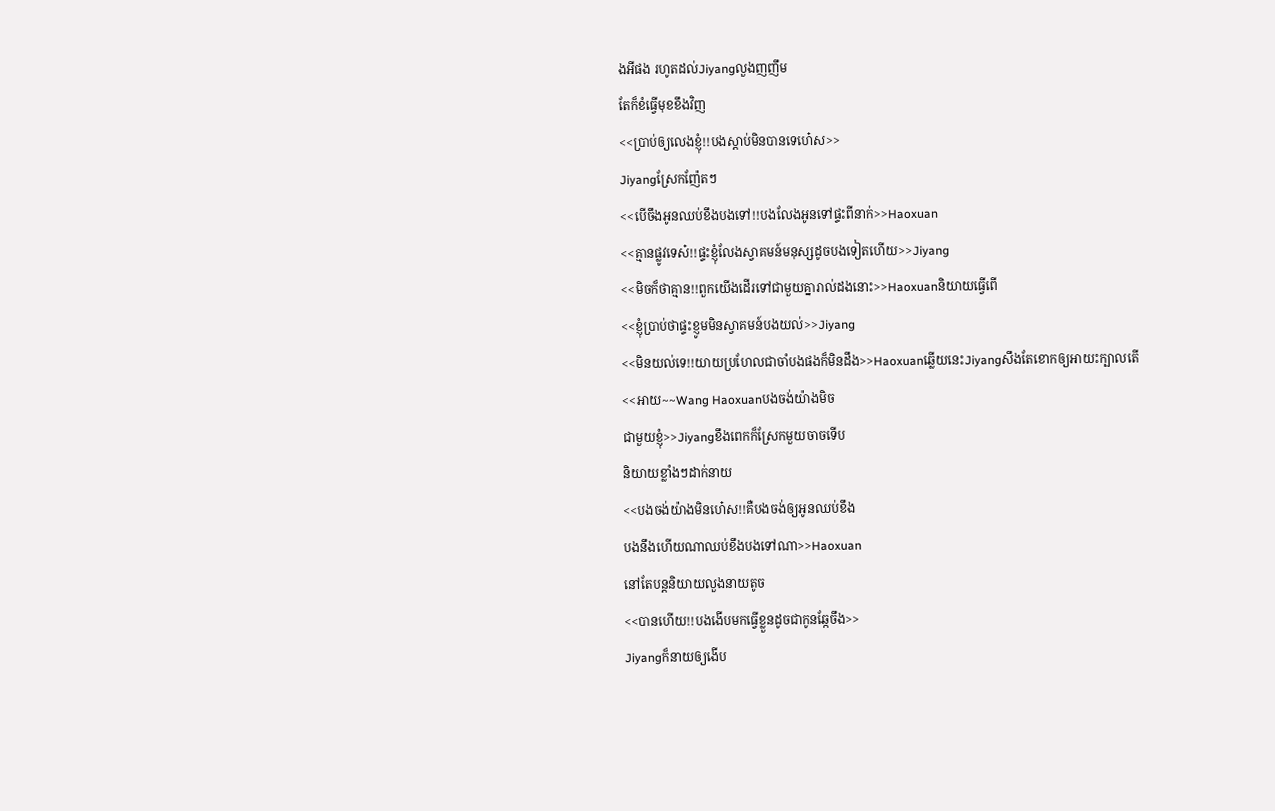ងអីផង រហូតដល់Jiyangលួងញញឹម
តែក៏ខំធ្វើមុខខឹងវិញ
<<ប្រាប់ឲ្យលេងខ្ញុំ!!បងស្តាប់មិនបានទេហេ៎ស>>
Jiyangស្រែកញ៉ែតៗ
<<បើចឹងអូនឈប់ខឹងបងទៅ!!បងលែងអូនទៅផ្ទះពីនាក់>>Haoxuan
<<គ្មានផ្លូវទេស៎!!ផ្ទះខ្ញុំលែងស្វាគមន៍មនុស្សដូចបងទៀតហើយ>>Jiyang
<<មិចក៏ថាគ្មាន!!ពួកយើងដើរទៅជាមួយគ្នារាល់ដងនោះ>>Haoxuanនិយាយធ្វើពើ
<<ខ្ញុំប្រាប់ថាផ្ទះខ្ញូមមិនស្វាគមន៍បងយល់>>Jiyang
<<មិនយល់ទេ!!យាយប្រហែលជាចាំបងផងក៏មិនដឹង>>Haoxuanឆ្លើយនេះJiyangសឹងតែខោកឲ្យអាយះក្បាលតើ
<<អាយ~~Wang Haoxuanបងចង់យ៉ាងមិច
ជាមួយខ្ញុំ>>Jiyangខឹងពេកក៏ស្រែកមួយចាចទើប
និយាយខ្លាំងៗដាក់នាយ
<<បងចង់យ៉ាងមិនហេ៎ស!!គឺបងចង់ឲ្យអូនឈប់ខឹង
បងនឹងហើយណាឈប់ខឹងបងទៅណា>>Haoxuan
នៅតែបន្តនិយាយលួងនាយតូច
<<បានហើយ!!បងងើបមកធ្វើខ្លួនដូចជាកូនឆ្កែចឹង>>
Jiyangក៏នាយឲ្យងើប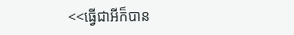<<ធ្វើជាអីក៏បាន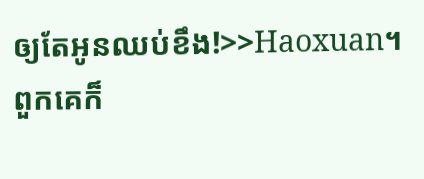ឲ្យតែអូនឈប់ខឹង!>>Haoxuan។
ពួកគេក៏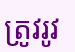ត្រូវរូវ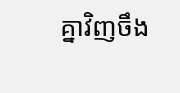គ្នាវិញចឹង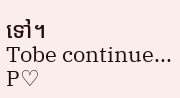ទៅ។
Tobe continue...
P♡